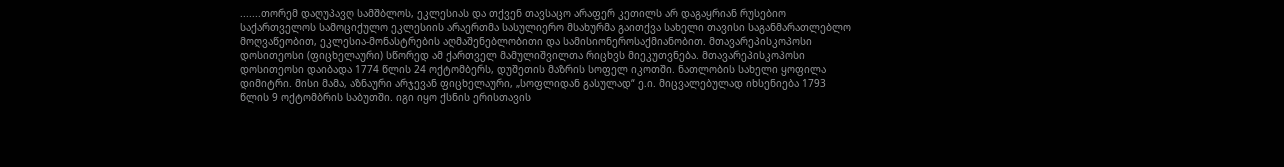.......თორემ დაღუპავღ სამშბლოს, ეკლესიას და თქვენ თავსაცო არაფერ კეთილს არ დაგაყრიან რუსებიო
საქართველოს სამოციქულო ეკლესიის არაერთმა სასულიერო მსახურმა გაითქვა სახელი თავისი საგანმარათლებლო მოღვაწეობით, ეკლესია-მონასტრების აღმაშენებლობითი და სამისიონეროსაქმიანობით. მთავარეპისკოპოსი დოსითეოსი (ფიცხელაური) სწორედ ამ ქართველ მამულიშვილთა რიცხვს მიეკუთვნება. მთავარეპისკოპოსი დოსითეოსი დაიბადა 1774 წლის 24 ოქტომბერს, დუშეთის მაზრის სოფელ იკოთში. ნათლობის სახელი ყოფილა დიმიტრი. მისი მამა, აზნაური არჯევან ფიცხელაური, „სოფლიდან გასულად“ ე.ი. მიცვალებულად იხსენიება 1793 წლის 9 ოქტომბრის საბუთში. იგი იყო ქსნის ერისთავის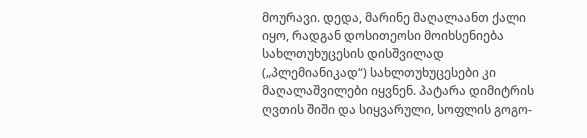მოურავი. დედა, მარინე მაღალაანთ ქალი იყო, რადგან დოსითეოსი მოიხსენიება სახლთუხუცესის დისშვილად („პლემიანიკად“) სახლთუხუცესები კი მაღალაშვილები იყვნენ. პატარა დიმიტრის ღვთის შიში და სიყვარული, სოფლის გოგო-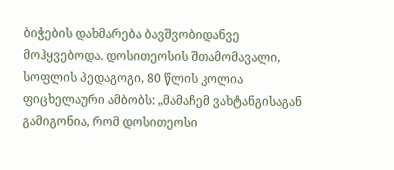ბიჭების დახმარება ბავშვობიდანვე მოჰყვებოდა. დოსითეოსის შთამომავალი, სოფლის პედაგოგი, 80 წლის კოლია ფიცხელაური ამბობს: „მამაჩემ ვახტანგისაგან გამიგონია, რომ დოსითეოსი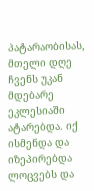პატარაობისას, მთელი დღე ჩვენს უკან მდებარე ეკლესიაში ატარებდა. იქ ისმენდა და იზეპირებდა ლოცვებს და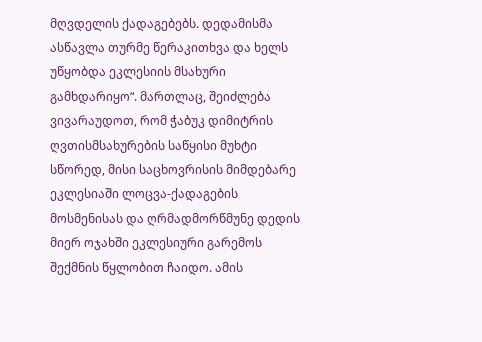მღვდელის ქადაგებებს. დედამისმა ასწავლა თურმე წერაკითხვა და ხელს უწყობდა ეკლესიის მსახური გამხდარიყო“. მართლაც, შეიძლება ვივარაუდოთ, რომ ჭაბუკ დიმიტრის ღვთისმსახურების საწყისი მუხტი სწორედ, მისი საცხოვრისის მიმდებარე ეკლესიაში ლოცვა-ქადაგების მოსმენისას და ღრმადმორწმუნე დედის მიერ ოჯახში ეკლესიური გარემოს შექმნის წყლობით ჩაიდო. ამის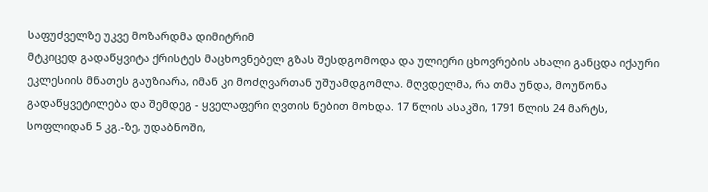საფუძველზე უკვე მოზარდმა დიმიტრიმ
მტკიცედ გადაწყვიტა ქრისტეს მაცხოვნებელ გზას შესდგომოდა და ულიერი ცხოვრების ახალი განცდა იქაური ეკლესიის მნათეს გაუზიარა, იმან კი მოძღვართან უშუამდგომლა. მღვდელმა, რა თმა უნდა, მოუწონა გადაწყვეტილება და შემდეგ - ყველაფერი ღვთის ნებით მოხდა. 17 წლის ასაკში, 1791 წლის 24 მარტს, სოფლიდან 5 კგ.-ზე, უდაბნოში,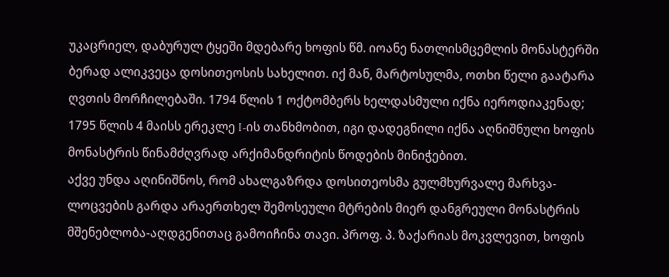უკაცრიელ, დაბურულ ტყეში მდებარე ხოფის წმ. იოანე ნათლისმცემლის მონასტერში ბერად ალიკვეცა დოსითეოსის სახელით. იქ მან, მარტოსულმა, ოთხი წელი გაატარა ღვთის მორჩილებაში. 1794 წლის 1 ოქტომბერს ხელდასმული იქნა იეროდიაკენად; 1795 წლის 4 მაისს ერეკლე I-ის თანხმობით, იგი დადეგნილი იქნა აღნიშნული ხოფის მონასტრის წინამძღვრად არქიმანდრიტის წოდების მინიჭებით.
აქვე უნდა აღინიშნოს, რომ ახალგაზრდა დოსითეოსმა გულმხურვალე მარხვა-ლოცვების გარდა არაერთხელ შემოსეული მტრების მიერ დანგრეული მონასტრის მშენებლობა-აღდგენითაც გამოიჩინა თავი. პროფ. პ. ზაქარიას მოკვლევით, ხოფის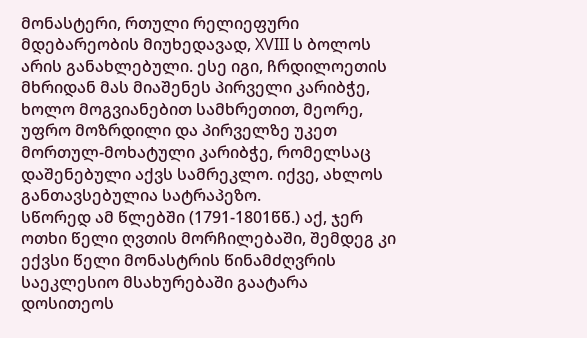მონასტერი, რთული რელიეფური მდებარეობის მიუხედავად, XVIII ს ბოლოს არის განახლებული. ესე იგი, ჩრდილოეთის მხრიდან მას მიაშენეს პირველი კარიბჭე, ხოლო მოგვიანებით სამხრეთით, მეორე, უფრო მოზრდილი და პირველზე უკეთ მორთულ-მოხატული კარიბჭე, რომელსაც დაშენებული აქვს სამრეკლო. იქვე, ახლოს განთავსებულია სატრაპეზო.
სწორედ ამ წლებში (1791-1801წწ.) აქ, ჯერ ოთხი წელი ღვთის მორჩილებაში, შემდეგ კი ექვსი წელი მონასტრის წინამძღვრის საეკლესიო მსახურებაში გაატარა დოსითეოს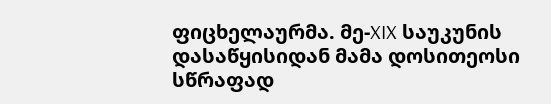ფიცხელაურმა. მე-XIX საუკუნის დასაწყისიდან მამა დოსითეოსი სწრაფად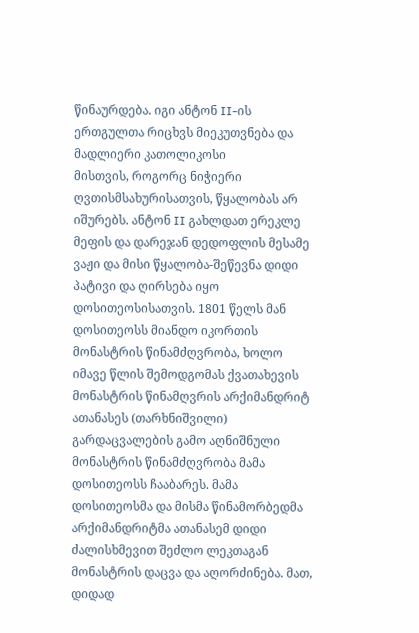წინაურდება. იგი ანტონ II-ის ერთგულთა რიცხვს მიეკუთვნება და მადლიერი კათოლიკოსი
მისთვის, როგორც ნიჭიერი ღვთისმსახურისათვის, წყალობას არ იშურებს. ანტონ II გახლდათ ერეკლე მეფის და დარეჯან დედოფლის მესამე ვაჟი და მისი წყალობა-შეწევნა დიდი პატივი და ღირსება იყო დოსითეოსისათვის. 1801 წელს მან დოსითეოსს მიანდო იკორთის მონასტრის წინამძღვრობა, ხოლო იმავე წლის შემოდგომას ქვათახევის მონასტრის წინამღვრის არქიმანდრიტ ათანასეს (თარხნიშვილი) გარდაცვალების გამო აღნიშნული მონასტრის წინამძღვრობა მამა დოსითეოსს ჩააბარეს. მამა დოსითეოსმა და მისმა წინამორბედმა არქიმანდრიტმა ათანასემ დიდი ძალისხმევით შეძლო ლეკთაგან მონასტრის დაცვა და აღორძინება. მათ, დიდად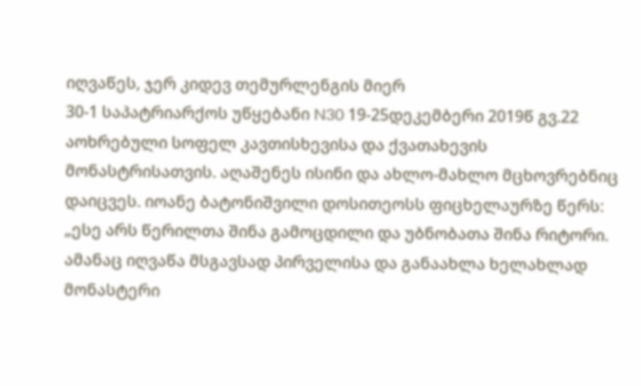იღვაწეს, ჯერ კიდევ თემურლენგის მიერ
30-1 საპატრიარქოს უწყებანი N30 19-25დეკემბერი 2019წ გვ.22
აოხრებული სოფელ კავთისხევისა და ქვათახევის მონასტრისათვის. აღაშენეს ისინი და ახლო-მახლო მცხოვრებნიც დაიცვეს. იოანე ბატონიშვილი დოსითეოსს ფიცხელაურზე წერს: „ესე არს წერილთა შინა გამოცდილი და უბნობათა შინა რიტორი. ამანაც იღვაწა მსგავსად პირველისა და განაახლა ხელახლად მონასტერი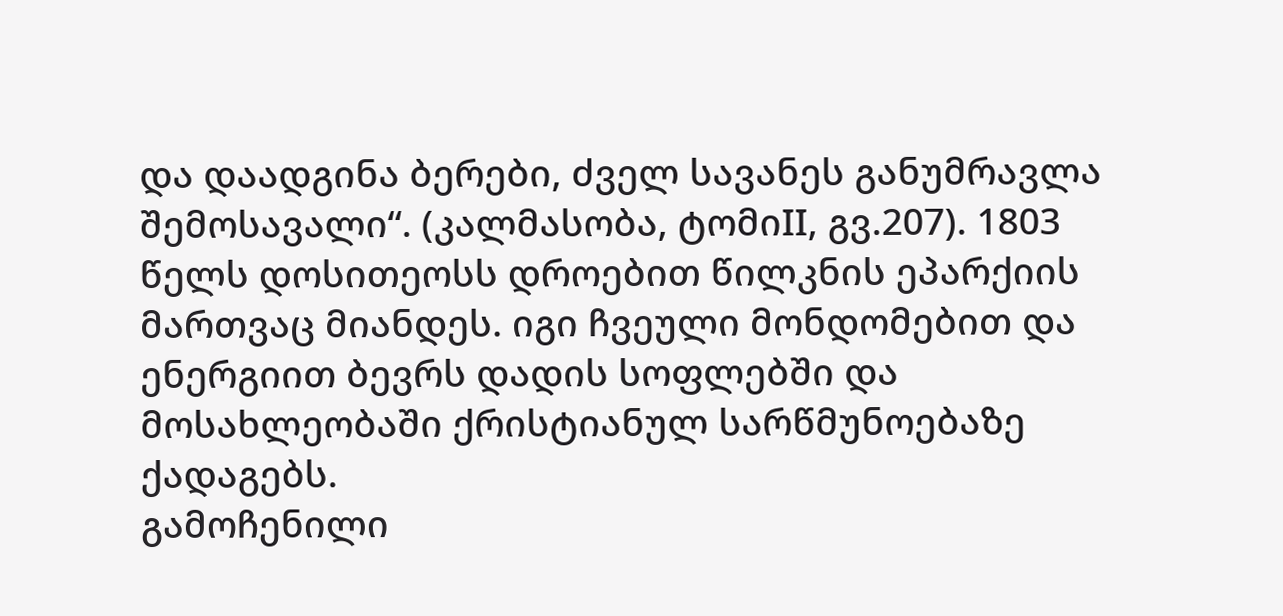და დაადგინა ბერები, ძველ სავანეს განუმრავლა შემოსავალი“. (კალმასობა, ტომიII, გვ.207). 1803 წელს დოსითეოსს დროებით წილკნის ეპარქიის მართვაც მიანდეს. იგი ჩვეული მონდომებით და ენერგიით ბევრს დადის სოფლებში და მოსახლეობაში ქრისტიანულ სარწმუნოებაზე ქადაგებს.
გამოჩენილი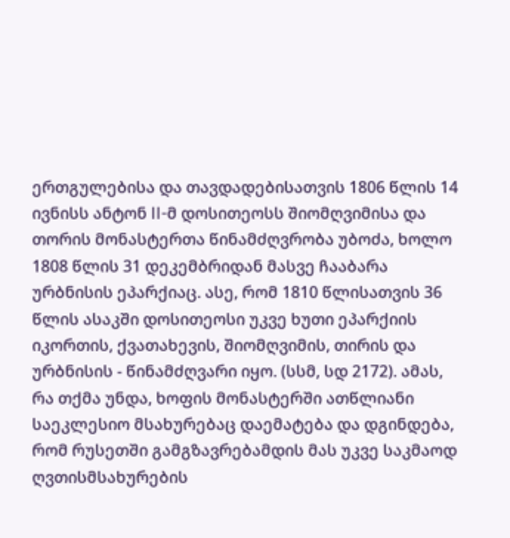ერთგულებისა და თავდადებისათვის 1806 წლის 14 ივნისს ანტონ II-მ დოსითეოსს შიომღვიმისა და თორის მონასტერთა წინამძღვრობა უბოძა, ხოლო 1808 წლის 31 დეკემბრიდან მასვე ჩააბარა ურბნისის ეპარქიაც. ასე, რომ 1810 წლისათვის 36 წლის ასაკში დოსითეოსი უკვე ხუთი ეპარქიის იკორთის, ქვათახევის, შიომღვიმის, თირის და ურბნისის - წინამძღვარი იყო. (სსმ, სდ 2172). ამას, რა თქმა უნდა, ხოფის მონასტერში ათწლიანი საეკლესიო მსახურებაც დაემატება და დგინდება, რომ რუსეთში გამგზავრებამდის მას უკვე საკმაოდ ღვთისმსახურების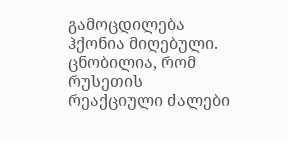გამოცდილება ჰქონია მიღებული. ცნობილია, რომ რუსეთის რეაქციული ძალები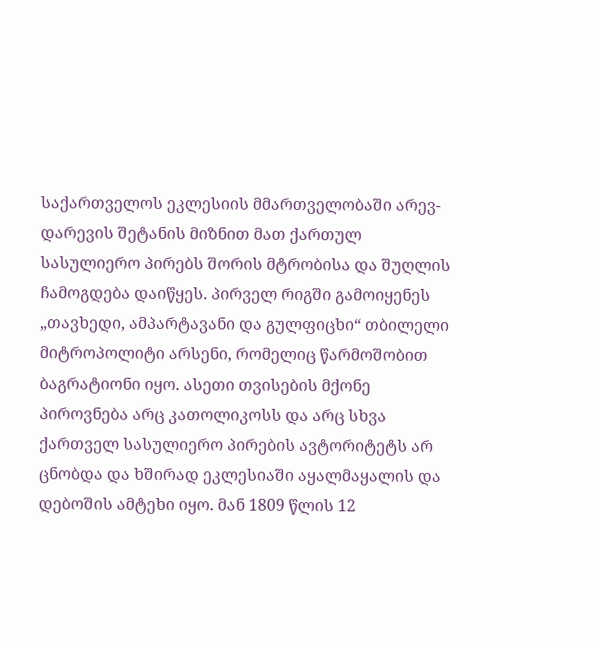საქართველოს ეკლესიის მმართველობაში არევ-დარევის შეტანის მიზნით მათ ქართულ სასულიერო პირებს შორის მტრობისა და შუღლის ჩამოგდება დაიწყეს. პირველ რიგში გამოიყენეს „თავხედი, ამპარტავანი და გულფიცხი“ თბილელი მიტროპოლიტი არსენი, რომელიც წარმოშობით ბაგრატიონი იყო. ასეთი თვისების მქონე პიროვნება არც კათოლიკოსს და არც სხვა ქართველ სასულიერო პირების ავტორიტეტს არ ცნობდა და ხშირად ეკლესიაში აყალმაყალის და დებოშის ამტეხი იყო. მან 1809 წლის 12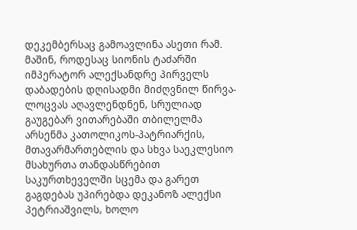დეკემბერსაც გამოავლინა ასეთი რამ. მაშინ, როდესაც სიონის ტაძარში იმპერატორ ალექსანდრე პირველს დაბადების დღისადმი მიძღვნილ წირვა-ლოცვას აღავლენდნენ, სრულიად გაუგებარ ვითარებაში თბილელმა არსენმა კათოლიკოს-პატრიარქის, მთავარმართებლის და სხვა საეკლესიო მსახურთა თანდასწრებით საკურთხეველში სცემა და გარეთ გაგდებას უპირებდა დეკანოზ ალექსი პეტრიაშვილს, ხოლო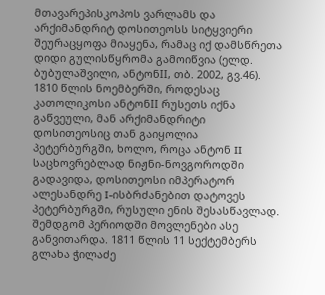მთავარეპისკოპოს ვარლამს და არქიმანდრიტ დოსითეოსს სიტყვიერი შეურაცყოფა მიაყენა, რამაც იქ დამსწრეთა დიდი გულისწყრომა გამოიწვია (ელდ. ბუბულაშვილი, ანტონII, თბ. 2002, გვ.46).
1810 წლის ნოემბერში, როდესაც კათოლიკოსი ანტონII რუსეთს იქნა გაწვეული, მან არქიმანდრიტი დოსითეოსიც თან გაიყოლია პეტერბურგში, ხოლო, როცა ანტონ II საცხოვრებლად ნიჟნი-ნოვგოროდში გადავიდა, დოსითეოსი იმპერატორ ალესანდრე I-ისბრძანებით დატოვეს პეტერბურგში, რუსული ენის შესასწავლად.
შემდგომ პერიოდში მოვლენები ასე განვითარდა. 1811 წლის 11 სექტემბერს გლახა ჭილაძე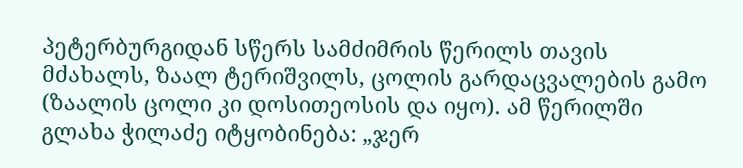პეტერბურგიდან სწერს სამძიმრის წერილს თავის მძახალს, ზაალ ტერიშვილს, ცოლის გარდაცვალების გამო (ზაალის ცოლი კი დოსითეოსის და იყო). ამ წერილში გლახა ჭილაძე იტყობინება: „ჯერ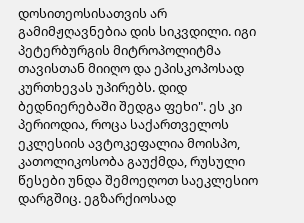დოსითეოსისათვის არ გამიმჟღავნებია დის სიკვდილი. იგი
პეტერბურგის მიტროპოლიტმა თავისთან მიიღო და ეპისკოპოსად კურთხევას უპირებს. დიდ ბედნიერებაში შედგა ფეხი". ეს კი პერიოდია, როცა საქართველოს ეკლესიის ავტოკეფალია მოისპო, კათოლიკოსობა გაუქმდა, რუსული წესები უნდა შემოეღოთ საეკლესიო დარგშიც. ეგზარქიოსად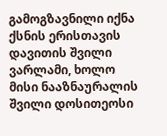გამოგზავნილი იქნა ქსნის ერისთავის დავითის შვილი ვარლამი, ხოლო მისი ნააზნაურალის შვილი დოსითეოსი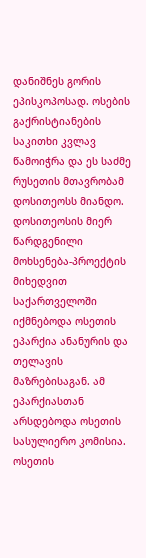დანიშნეს გორის ეპისკოპოსად. ოსების გაქრისტიანების საკითხი კვლავ წამოიჭრა და ეს საძმე რუსეთის მთავრობამ დოსითეოსს მიანდო. დოსითეოსის მიერ წარდგენილი მოხსენება-პროექტის მიხედვით საქართველოში იქმნებოდა ოსეთის ეპარქია ანანურის და თელავის მაზრებისაგან. ამ ეპარქიასთან არსდებოდა ოსეთის სასულიერო კომისია. ოსეთის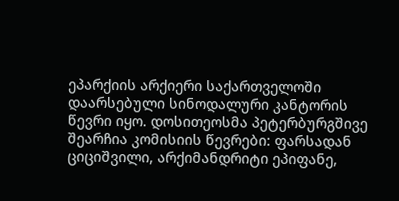ეპარქიის არქიერი საქართველოში დაარსებული სინოდალური კანტორის წევრი იყო. დოსითეოსმა პეტერბურგშივე შეარჩია კომისიის წევრები: ფარსადან ციციშვილი, არქიმანდრიტი ეპიფანე,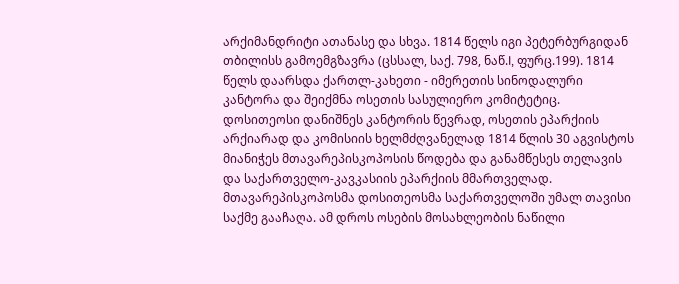არქიმანდრიტი ათანასე და სხვა. 1814 წელს იგი პეტერბურგიდან თბილისს გამოემგზავრა (ცსსალ, საქ. 798, ნაწ.I, ფურც.199). 1814 წელს დაარსდა ქართლ-კახეთი - იმერეთის სინოდალური კანტორა და შეიქმნა ოსეთის სასულიერო კომიტეტიც. დოსითეოსი დანიშნეს კანტორის წევრად, ოსეთის ეპარქიის არქიარად და კომისიის ხელმძღვანელად 1814 წლის 30 აგვისტოს მიანიჭეს მთავარეპისკოპოსის წოდება და განამწესეს თელავის და საქართველო-კავკასიის ეპარქიის მმართველად. მთავარეპისკოპოსმა დოსითეოსმა საქართველოში უმალ თავისი საქმე გააჩაღა. ამ დროს ოსების მოსახლეობის ნაწილი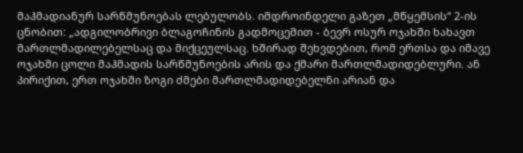მაჰმადიანურ სარწმუნოებას ლებულობს. იმდროინდელი გაზეთ „მწყემსის“ 2-ის ცნობით: „ადგილობრივი ბლაგოჩინის გადმოცემით - ბევრ ოსურ ოჯახში ხახავთ მართლმადილებელსაც და მიქცეულსაც. ხშირად შეხვდებით, რომ ერთსა და იმავე ოჯახში ცოლი მაჰმადის სარწმუნოების არის და ქმარი მართლმადიდებლური. ან პირიქით, ერთ ოჯახში ზოგი ძმები მართლმადიდებელნი არიან და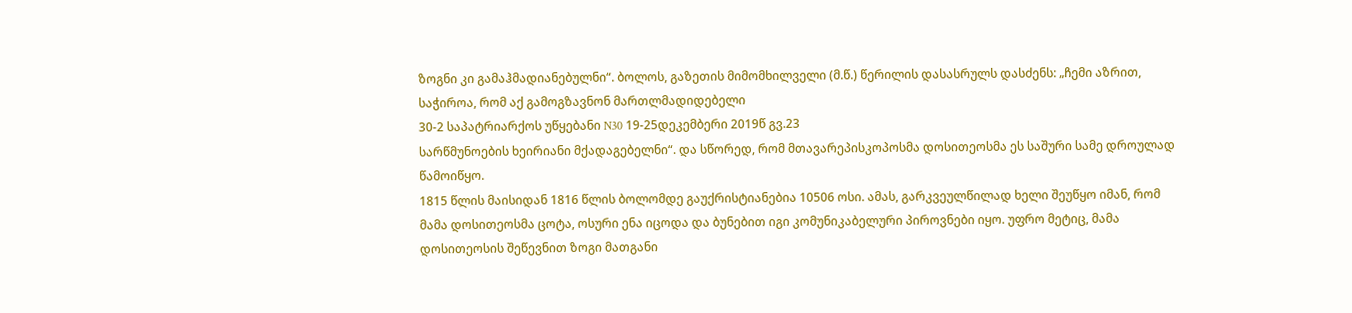ზოგნი კი გამაჰმადიანებულნი“. ბოლოს, გაზეთის მიმომხილველი (მ.წ.) წერილის დასასრულს დასძენს: „ჩემი აზრით, საჭიროა, რომ აქ გამოგზავნონ მართლმადიდებელი
30-2 საპატრიარქოს უწყებანი N30 19-25დეკემბერი 2019წ გვ.23
სარწმუნოების ხეირიანი მქადაგებელნი“. და სწორედ, რომ მთავარეპისკოპოსმა დოსითეოსმა ეს საშური სამე დროულად წამოიწყო.
1815 წლის მაისიდან 1816 წლის ბოლომდე გაუქრისტიანებია 10506 ოსი. ამას, გარკვეულწილად ხელი შეუწყო იმან, რომ მამა დოსითეოსმა ცოტა, ოსური ენა იცოდა და ბუნებით იგი კომუნიკაბელური პიროვნები იყო. უფრო მეტიც, მამა დოსითეოსის შეწევნით ზოგი მათგანი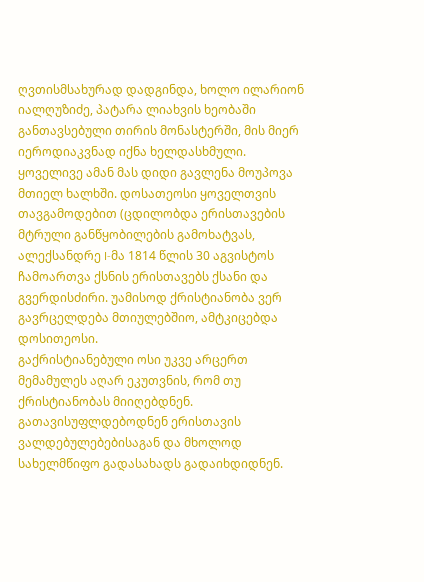ღვთისმსახურად დადგინდა, ხოლო ილარიონ იალღუზიძე, პატარა ლიახვის ხეობაში განთავსებული თირის მონასტერში, მის მიერ იეროდიაკვნად იქნა ხელდასხმული. ყოველივე ამან მას დიდი გავლენა მოუპოვა მთიელ ხალხში. დოსათეოსი ყოველთვის თავგამოდებით (ცდილობდა ერისთავების მტრული განწყობილების გამოხატვას, ალექსანდრე I-მა 1814 წლის 30 აგვისტოს ჩამოართვა ქსნის ერისთავებს ქსანი და გვერდისძირი. უამისოდ ქრისტიანობა ვერ გავრცელდება მთიულებშიო, ამტკიცებდა დოსითეოსი.
გაქრისტიანებული ოსი უკვე არცერთ მემამულეს აღარ ეკუთვნის, რომ თუ ქრისტიანობას მიიღებდნენ. გათავისუფლდებოდნენ ერისთავის ვალდებულებებისაგან და მხოლოდ სახელმწიფო გადასახადს გადაიხდიდნენ.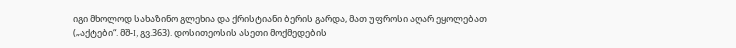იგი მხოლოდ სახაზინო გლეხია და ქრისტიანი ბერის გარდა, მათ უფროსი აღარ ეყოლებათ („აქტები“. მშ-I, გვ.363). დოსითეოსის ასეთი მოქმედების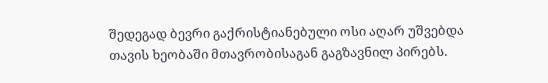შედეგად ბევრი გაქრისტიანებული ოსი აღარ უშვებდა თავის ხეობაში მთავრობისაგან გაგზავნილ პირებს.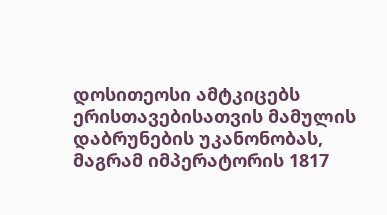დოსითეოსი ამტკიცებს ერისთავებისათვის მამულის დაბრუნების უკანონობას, მაგრამ იმპერატორის 1817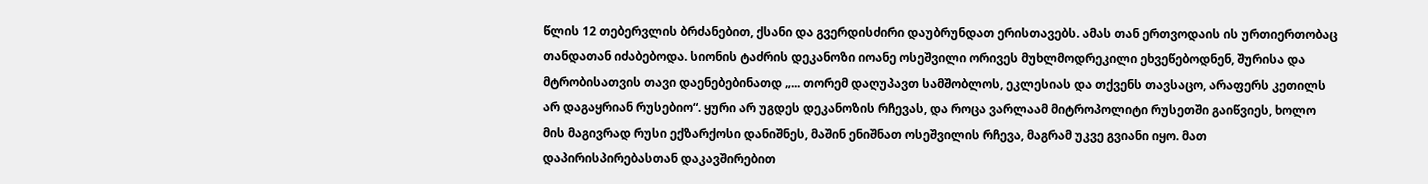წლის 12 თებერვლის ბრძანებით, ქსანი და გვერდისძირი დაუბრუნდათ ერისთავებს. ამას თან ერთვოდაის ის ურთიერთობაც თანდათან იძაბებოდა. სიონის ტაძრის დეკანოზი იოანე ოსეშვილი ორივეს მუხლმოდრეკილი ეხვეწებოდნენ, შურისა და მტრობისათვის თავი დაენებებინათდ „... თორემ დაღუპავთ სამშობლოს, ეკლესიას და თქვენს თავსაცო, არაფერს კეთილს არ დაგაყრიან რუსებიო“. ყური არ უგდეს დეკანოზის რჩევას, და როცა ვარლაამ მიტროპოლიტი რუსეთში გაიწვიეს, ხოლო მის მაგივრად რუსი ექზარქოსი დანიშნეს, მაშინ ენიშნათ ოსეშვილის რჩევა, მაგრამ უკვე გვიანი იყო. მათ დაპირისპირებასთან დაკავშირებით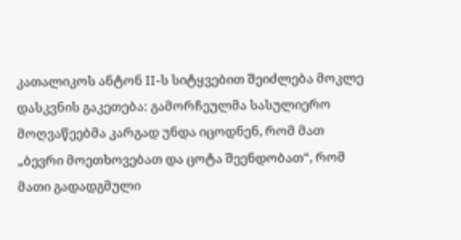კათალიკოს ანტონ II-ს სიტყვებით შეიძლება მოკლე დასკვნის გაკეთება: გამორჩეულმა სასულიერო მოღვაწეებმა კარგად უნდა იცოდნენ, რომ მათ „ბევრი მოეთხოვებათ და ცოტა შეენდობათ“, რომ მათი გადადგმული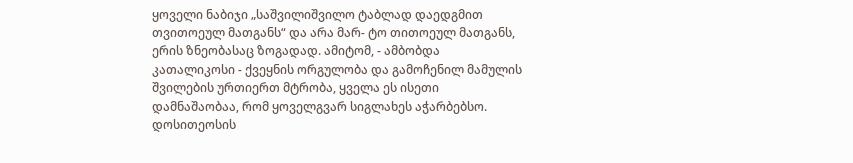ყოველი ნაბიჯი „საშვილიშვილო ტაბლად დაედგმით თვითოეულ მათგანს“ და არა მარ- ტო თითოეულ მათგანს, ერის ზნეობასაც ზოგადად. ამიტომ, - ამბობდა კათალიკოსი - ქვეყნის ორგულობა და გამოჩენილ მამულის შვილების ურთიერთ მტრობა, ყველა ეს ისეთი დამნაშაობაა, რომ ყოველგვარ სიგლახეს აჭარბებსო. დოსითეოსის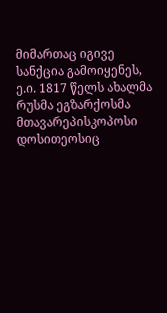მიმართაც იგივე სანქცია გამოიყენეს, ე.ი. 1817 წელს ახალმა რუსმა ეგზარქოსმა მთავარეპისკოპოსი დოსითეოსიც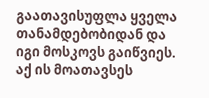გაათავისუფლა ყველა თანამდებობიდან და იგი მოსკოვს გაიწვიეს. აქ ის მოათავსეს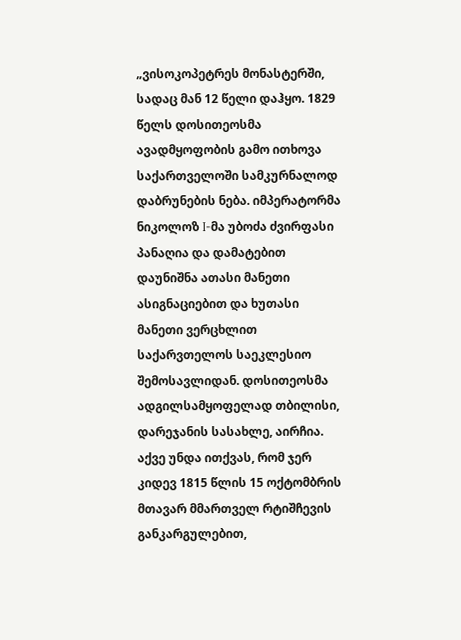„ვისოკოპეტრეს მონასტერში, სადაც მან 12 წელი დაჰყო. 1829 წელს დოსითეოსმა ავადმყოფობის გამო ითხოვა საქართველოში სამკურნალოდ დაბრუნების ნება. იმპერატორმა ნიკოლოზ I-მა უბოძა ძვირფასი პანაღია და დამატებით დაუნიშნა ათასი მანეთი
ასიგნაციებით და ხუთასი მანეთი ვერცხლით საქარვთელოს საეკლესიო შემოსავლიდან. დოსითეოსმა ადგილსამყოფელად თბილისი, დარეჯანის სასახლე, აირჩია. აქვე უნდა ითქვას, რომ ჯერ კიდევ 1815 წლის 15 ოქტომბრის მთავარ მმართველ რტიშჩევის განკარგულებით,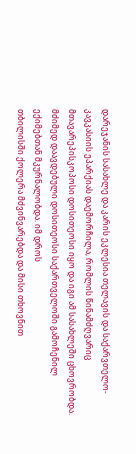დარეჯანის სასახლე და კარის ეკლესია თელავის და საქარვთელო-კავკასიის ეპარქიას დაემორჩილა, რომლის წინამძღვარიც მთავარეპისკოპოსი დოსითეოსი იყო და იგი ამ სასახლეში ცხოვრობდა. მძიმედ დაავდებული დოსითეოსი საქართველოში გამოჩენილ ექიმებთან მკურნალობდა. იმ დროს
თბილისში ქოლერა მძვინვარებდა და მისი თხოვნით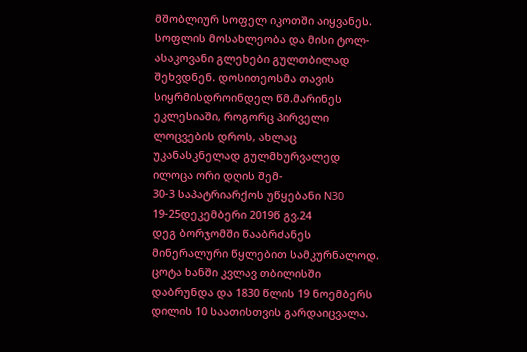მშობლიურ სოფელ იკოთში აიყვანეს. სოფლის მოსახლეობა და მისი ტოლ-ასაკოვანი გლეხები გულთბილად შეხვდნენ. დოსითეოსმა თავის სიყრმისდროინდელ წმ.მარინეს ეკლესიაში, როგორც პირველი ლოცვების დროს, ახლაც უკანასკნელად გულმხურვალედ ილოცა ორი დღის შემ-
30-3 საპატრიარქოს უწყებანი N30 19-25დეკემბერი 2019წ გვ.24
დეგ ბორჯომში წააბრძანეს მინერალური წყლებით სამკურნალოდ. ცოტა ხანში კვლავ თბილისში დაბრუნდა და 1830 წლის 19 ნოემბერს დილის 10 საათისთვის გარდაიცვალა.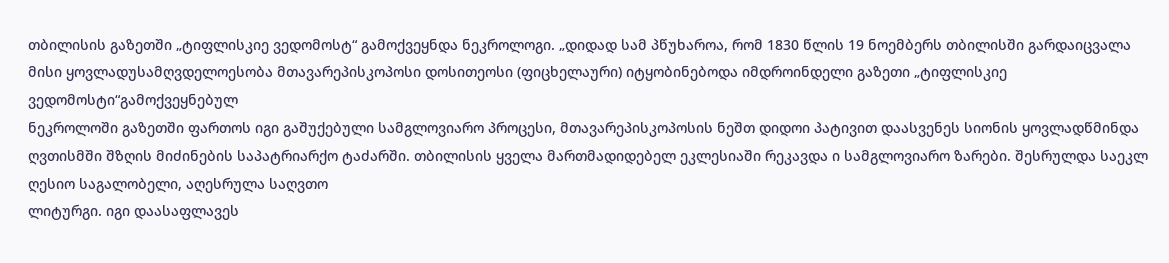თბილისის გაზეთში „ტიფლისკიე ვედომოსტ“ გამოქვეყნდა ნეკროლოგი. „დიდად სამ პწუხაროა, რომ 1830 წლის 19 ნოემბერს თბილისში გარდაიცვალა მისი ყოვლადუსამღვდელოესობა მთავარეპისკოპოსი დოსითეოსი (ფიცხელაური) იტყობინებოდა იმდროინდელი გაზეთი „ტიფლისკიე ვედომოსტი“გამოქვეყნებულ
ნეკროლოში გაზეთში ფართოს იგი გაშუქებული სამგლოვიარო პროცესი, მთავარეპისკოპოსის ნეშთ დიდოი პატივით დაასვენეს სიონის ყოვლადწმინდა ღვთისმში შზღის მიძინების საპატრიარქო ტაძარში. თბილისის ყველა მართმადიდებელ ეკლესიაში რეკავდა ი სამგლოვიარო ზარები. შესრულდა საეკლ ღესიო საგალობელი, აღესრულა საღვთო
ლიტურგი. იგი დაასაფლავეს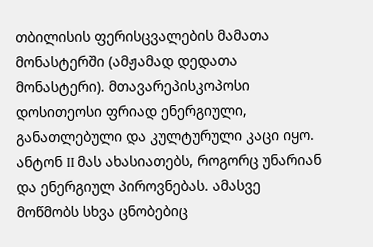თბილისის ფერისცვალების მამათა მონასტერში (ამჟამად დედათა მონასტერი). მთავარეპისკოპოსი დოსითეოსი ფრიად ენერგიული, განათლებული და კულტურული კაცი იყო. ანტონ II მას ახასიათებს, როგორც უნარიან და ენერგიულ პიროვნებას. ამასვე მოწმობს სხვა ცნობებიც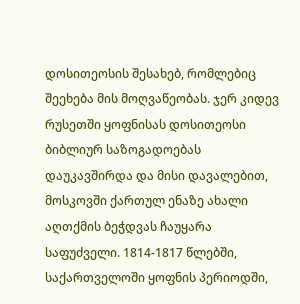დოსითეოსის შესახებ, რომლებიც შეეხება მის მოღვაწეობას. ჯერ კიდევ რუსეთში ყოფნისას დოსითეოსი ბიბლიურ საზოგადოებას დაუკავშირდა და მისი დავალებით, მოსკოვში ქართულ ენაზე ახალი აღთქმის ბეჭდვას ჩაუყარა საფუძველი. 1814-1817 წლებში, საქართველოში ყოფნის პერიოდში,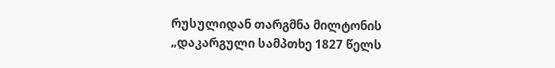რუსულიდან თარგმნა მილტონის „დაკარგული სამპთხე 1827 წელს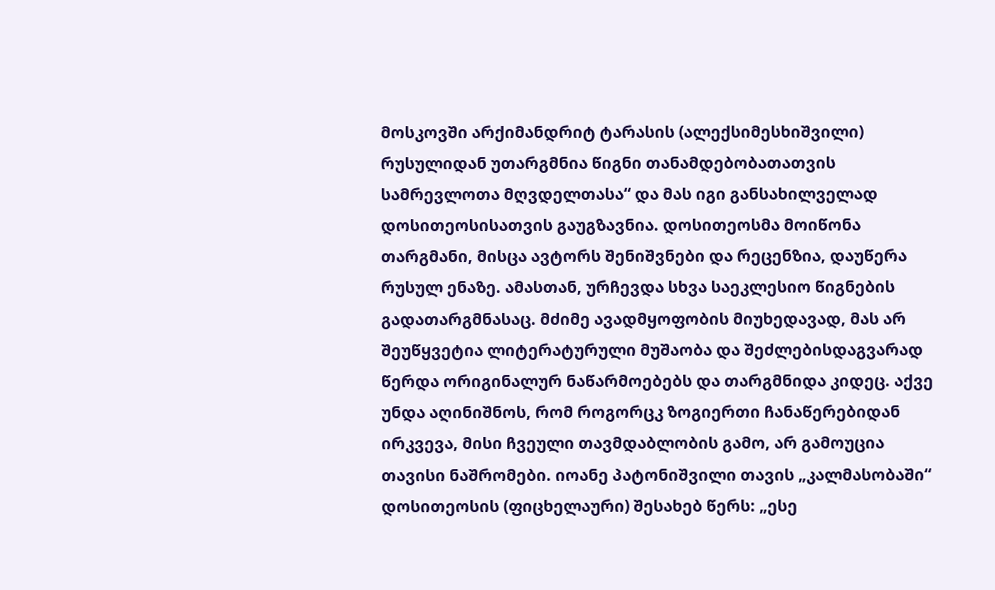მოსკოვში არქიმანდრიტ ტარასის (ალექსიმესხიშვილი) რუსულიდან უთარგმნია წიგნი თანამდებობათათვის სამრევლოთა მღვდელთასა“ და მას იგი განსახილველად დოსითეოსისათვის გაუგზავნია. დოსითეოსმა მოიწონა თარგმანი, მისცა ავტორს შენიშვნები და რეცენზია, დაუწერა რუსულ ენაზე. ამასთან, ურჩევდა სხვა საეკლესიო წიგნების გადათარგმნასაც. მძიმე ავადმყოფობის მიუხედავად, მას არ შეუწყვეტია ლიტერატურული მუშაობა და შეძლებისდაგვარად წერდა ორიგინალურ ნაწარმოებებს და თარგმნიდა კიდეც. აქვე უნდა აღინიშნოს, რომ როგორცკ ზოგიერთი ჩანაწერებიდან ირკვევა, მისი ჩვეული თავმდაბლობის გამო, არ გამოუცია თავისი ნაშრომები. იოანე პატონიშვილი თავის „კალმასობაში“ დოსითეოსის (ფიცხელაური) შესახებ წერს: „ესე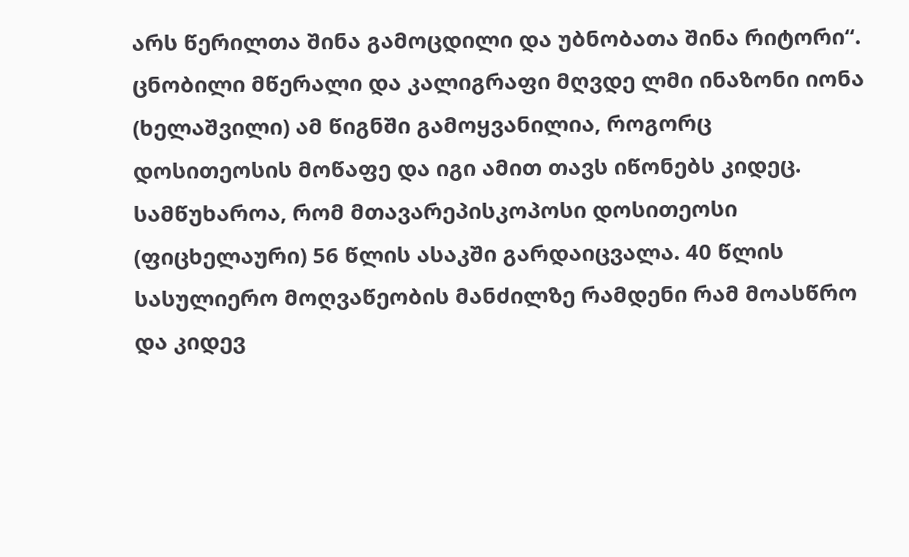არს წერილთა შინა გამოცდილი და უბნობათა შინა რიტორი“. ცნობილი მწერალი და კალიგრაფი მღვდე ლმი ინაზონი იონა (ხელაშვილი) ამ წიგნში გამოყვანილია, როგორც დოსითეოსის მოწაფე და იგი ამით თავს იწონებს კიდეც. სამწუხაროა, რომ მთავარეპისკოპოსი დოსითეოსი (ფიცხელაური) 56 წლის ასაკში გარდაიცვალა. 40 წლის სასულიერო მოღვაწეობის მანძილზე რამდენი რამ მოასწრო და კიდევ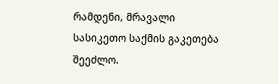რამდენი, მრავალი სასიკეთო საქმის გაკეთება შეეძლო.